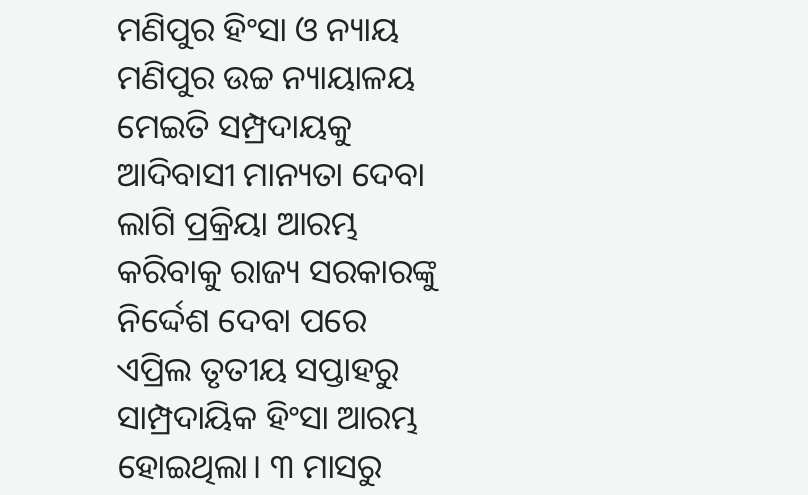ମଣିପୁର ହିଂସା ଓ ନ୍ୟାୟ
ମଣିପୁର ଉଚ୍ଚ ନ୍ୟାୟାଳୟ ମେଇତି ସମ୍ପ୍ରଦାୟକୁ ଆଦିବାସୀ ମାନ୍ୟତା ଦେବା ଲାଗି ପ୍ରକ୍ରିୟା ଆରମ୍ଭ କରିବାକୁ ରାଜ୍ୟ ସରକାରଙ୍କୁ ନିର୍ଦ୍ଦେଶ ଦେବା ପରେ ଏପ୍ରିଲ ତୃତୀୟ ସପ୍ତାହରୁ ସାମ୍ପ୍ରଦାୟିକ ହିଂସା ଆରମ୍ଭ ହୋଇଥିଲା। ୩ ମାସରୁ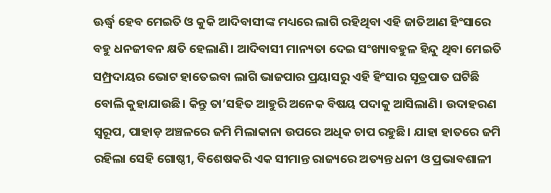ଊର୍ଦ୍ଧ୍ୱ ହେବ ମେଇତି ଓ କୁକି ଆଦିବାସୀଙ୍କ ମଧ୍ୟରେ ଲାଗି ରହିଥିବା ଏହି ଜାତିଆଣ ହିଂସାରେ ବହୁ ଧନଜୀବନ କ୍ଷତି ହେଲାଣି। ଆଦିବାସୀ ମାନ୍ୟତା ଦେଇ ସଂଖ୍ୟାବହୁଳ ହିନ୍ଦୁ ଥିବା ମେଇତି ସମ୍ପ୍ରଦାୟର ଭୋଟ ହାତେଇବା ଲାଗି ଭାଜପାର ପ୍ରୟାସରୁ ଏହି ହିଂସାର ସୂତ୍ରପାତ ଘଟିଛି ବୋଲି କୁହାଯାଉଛି। କିନ୍ତୁ ତା’ସହିତ ଆହୁରି ଅନେକ ବିଷୟ ପଦାକୁ ଆସିଲାଣି। ଉଦାହରଣ ସ୍ବରୂପ, ପାହାଡ଼ ଅଞ୍ଚଳରେ ଜମି ମିଲାକାନା ଉପରେ ଅଧିକ ଚାପ ରହୁଛି। ଯାହା ହାତରେ ଜମି ରହିଲା ସେହି ଗୋଷ୍ଠୀ, ବିଶେଷକରି ଏକ ସୀମାନ୍ତ ରାଜ୍ୟରେ ଅତ୍ୟନ୍ତ ଧନୀ ଓ ପ୍ରଭାବଶାଳୀ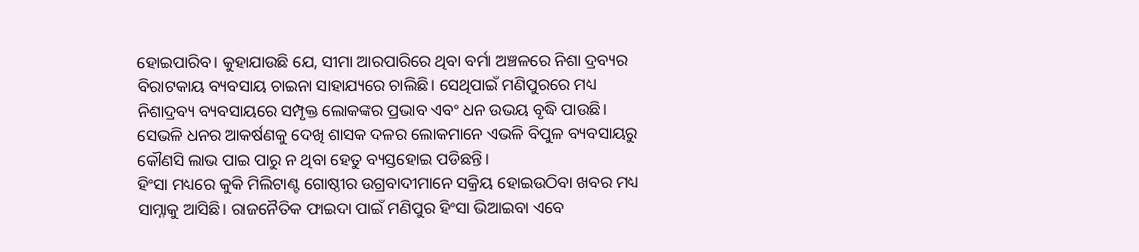ହୋଇପାରିବ। କୁହାଯାଉଛି ଯେ, ସୀମା ଆରପାରିରେ ଥିବା ବର୍ମା ଅଞ୍ଚଳରେ ନିଶା ଦ୍ରବ୍ୟର ବିରାଟକାୟ ବ୍ୟବସାୟ ଚାଇନା ସାହାଯ୍ୟରେ ଚାଲିଛି। ସେଥିପାଇଁ ମଣିପୁରରେ ମଧ୍ୟ ନିଶାଦ୍ରବ୍ୟ ବ୍ୟବସାୟରେ ସମ୍ପୃକ୍ତ ଲୋକଙ୍କର ପ୍ରଭାବ ଏବଂ ଧନ ଉଭୟ ବୃଦ୍ଧି ପାଉଛି। ସେଭଳି ଧନର ଆକର୍ଷଣକୁ ଦେଖି ଶାସକ ଦଳର ଲୋକମାନେ ଏଭଳି ବିପୁଳ ବ୍ୟବସାୟରୁ କୌଣସି ଲାଭ ପାଇ ପାରୁ ନ ଥିବା ହେତୁ ବ୍ୟସ୍ତହୋଇ ପଡିଛନ୍ତି।
ହିଂସା ମଧ୍ୟରେ କୁକି ମିଲିଟାଣ୍ଟ ଗୋଷ୍ଠୀର ଉଗ୍ରବାଦୀମାନେ ସକ୍ରିୟ ହୋଇଉଠିବା ଖବର ମଧ୍ୟ ସାମ୍ନାକୁ ଆସିଛି। ରାଜନୈତିକ ଫାଇଦା ପାଇଁ ମଣିପୁର ହିଂସା ଭିଆଇବା ଏବେ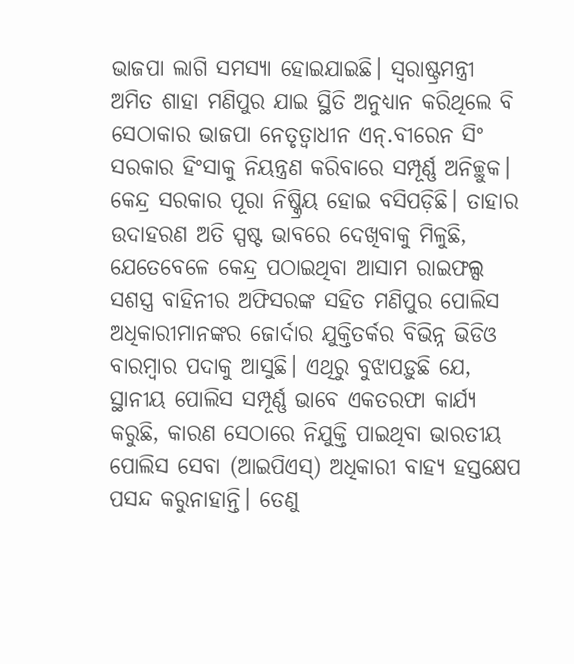ଭାଜପା ଲାଗି ସମସ୍ୟା ହୋଇଯାଇଛି। ସ୍ବରାଷ୍ଟ୍ରମନ୍ତ୍ରୀ ଅମିତ ଶାହା ମଣିପୁର ଯାଇ ସ୍ଥିତି ଅନୁଧ୍ୟାନ କରିଥିଲେ ବି ସେଠାକାର ଭାଜପା ନେତୃତ୍ୱାଧୀନ ଏନ୍.ବୀରେନ ସିଂ ସରକାର ହିଂସାକୁ ନିୟନ୍ତ୍ରଣ କରିବାରେ ସମ୍ପୂର୍ଣ୍ଣ ଅନିଚ୍ଛୁକ। କେନ୍ଦ୍ର ସରକାର ପୂରା ନିଷ୍କ୍ରିୟ ହୋଇ ବସିପଡ଼ିଛି। ତାହାର ଉଦାହରଣ ଅତି ସ୍ପଷ୍ଟ ଭାବରେ ଦେଖିବାକୁ ମିଳୁଛି, ଯେତେବେଳେ କେନ୍ଦ୍ର ପଠାଇଥିବା ଆସାମ ରାଇଫଲ୍ସ ସଶସ୍ତ୍ର ବାହିନୀର ଅଫିସରଙ୍କ ସହିତ ମଣିପୁର ପୋଲିସ ଅଧିକାରୀମାନଙ୍କର ଜୋର୍ଦାର ଯୁକ୍ତିତର୍କର ବିଭିନ୍ନ ଭିଡିଓ ବାରମ୍ବାର ପଦାକୁ ଆସୁଛି। ଏଥିରୁ ବୁଝାପଡ଼ୁଛି ଯେ, ସ୍ଥାନୀୟ ପୋଲିସ ସମ୍ପୂର୍ଣ୍ଣ ଭାବେ ଏକତରଫା କାର୍ଯ୍ୟ କରୁଛି, କାରଣ ସେଠାରେ ନିଯୁକ୍ତି ପାଇଥିବା ଭାରତୀୟ ପୋଲିସ ସେବା (ଆଇପିଏସ୍) ଅଧିକାରୀ ବାହ୍ୟ ହସ୍ତକ୍ଷେପ ପସନ୍ଦ କରୁନାହାନ୍ତି। ତେଣୁ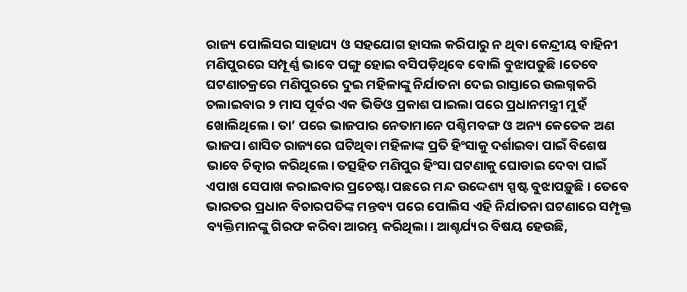ରାଜ୍ୟ ପୋଲିସର ସାହାଯ୍ୟ ଓ ସହଯୋଗ ହାସଲ କରିପାରୁ ନ ଥିବା କେନ୍ଦ୍ରୀୟ ବାହିନୀ ମଣିପୁରରେ ସମ୍ପୂର୍ଣ୍ଣ ଭାବେ ପଙ୍ଗୁ ହୋଇ ବସିପଡ଼ିଥିବେ ବୋଲି ବୁଝାପଡୁଛି ।ତେବେ ଘଟଣାଚକ୍ରରେ ମଣିପୁରରେ ଦୁଇ ମହିଳାଙ୍କୁ ନିର୍ଯାତନା ଦେଇ ରାସ୍ତାରେ ଉଲଗ୍ନକରି ଚଲାଇବାର ୨ ମାସ ପୂର୍ବର ଏକ ଭିଡିଓ ପ୍ରକାଶ ପାଇଲା ପରେ ପ୍ରଧାନମନ୍ତ୍ରୀ ମୁହଁ ଖୋଲିଥିଲେ। ତା’ ପରେ ଭାଜପାର ନେତାମାନେ ପଶ୍ଚିମବଙ୍ଗ ଓ ଅନ୍ୟ କେତେକ ଅଣ ଭାଜପା ଶାସିତ ରାଜ୍ୟରେ ଘଟିଥିବା ମହିଳାଙ୍କ ପ୍ରତି ହିଂସାକୁ ଦର୍ଶାଇବା ପାଇଁ ବିଶେଷ ଭାବେ ଚିତ୍କାର କରିଥିଲେ। ତତ୍ସହିତ ମଣିପୁର ହିଂସା ଘଟଣାକୁ ଘୋଡାଇ ଦେବା ପାଇଁ ଏପାଖ ସେପାଖ କରାଇବାର ପ୍ରଚେଷ୍ଟା ପଛରେ ମନ୍ଦ ଉଦ୍ଦେଶ୍ୟ ସ୍ପଷ୍ଟ ବୁଝାପଡ଼ୁଛି। ତେବେ ଭାରତର ପ୍ରଧାନ ବିଚାରପତିଙ୍କ ମନ୍ତବ୍ୟ ପରେ ପୋଲିସ ଏହି ନିର୍ଯାତନା ଘଟଣାରେ ସମ୍ପୃକ୍ତ ବ୍ୟକ୍ତିମାନଙ୍କୁ ଗିରଫ କରିବା ଆରମ୍ଭ କରିଥିଲା। ଆଶ୍ଚର୍ଯ୍ୟର ବିଷୟ ହେଉଛି,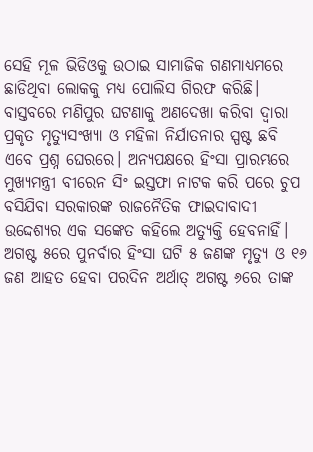ସେହି ମୂଳ ଭିଡିଓକୁ ଉଠାଇ ସାମାଜିକ ଗଣମାଧ୍ୟମରେ ଛାଡିଥିବା ଲୋକକୁ ମଧ୍ୟ ପୋଲିସ ଗିରଫ କରିଛି। ବାସ୍ତବରେ ମଣିପୁର ଘଟଣାକୁ ଅଣଦେଖା କରିବା ଦ୍ୱାରା ପ୍ରକୃତ ମୃତ୍ୟୁସଂଖ୍ୟା ଓ ମହିଳା ନିର୍ଯାତନାର ସ୍ପଷ୍ଟ ଛବି ଏବେ ପ୍ରଶ୍ନ ଘେରରେ। ଅନ୍ୟପକ୍ଷରେ ହିଂସା ପ୍ରାରମ୍ଭରେ ମୁଖ୍ୟମନ୍ତ୍ରୀ ବୀରେନ ସିଂ ଇସ୍ତଫା ନାଟକ କରି ପରେ ଚୁପ ବସିଯିବା ସରକାରଙ୍କ ରାଜନୈତିକ ଫାଇଦାବାଦୀ ଉଦ୍ଦେଶ୍ୟର ଏକ ସଙ୍କେତ କହିଲେ ଅତ୍ୟୁକ୍ତି ହେବନାହିଁ। ଅଗଷ୍ଟ ୫ରେ ପୁନର୍ବାର ହିଂସା ଘଟି ୫ ଜଣଙ୍କ ମୃତ୍ୟୁ ଓ ୧୬ ଜଣ ଆହତ ହେବା ପରଦିନ ଅର୍ଥାତ୍ ଅଗଷ୍ଟ ୬ରେ ତାଙ୍କ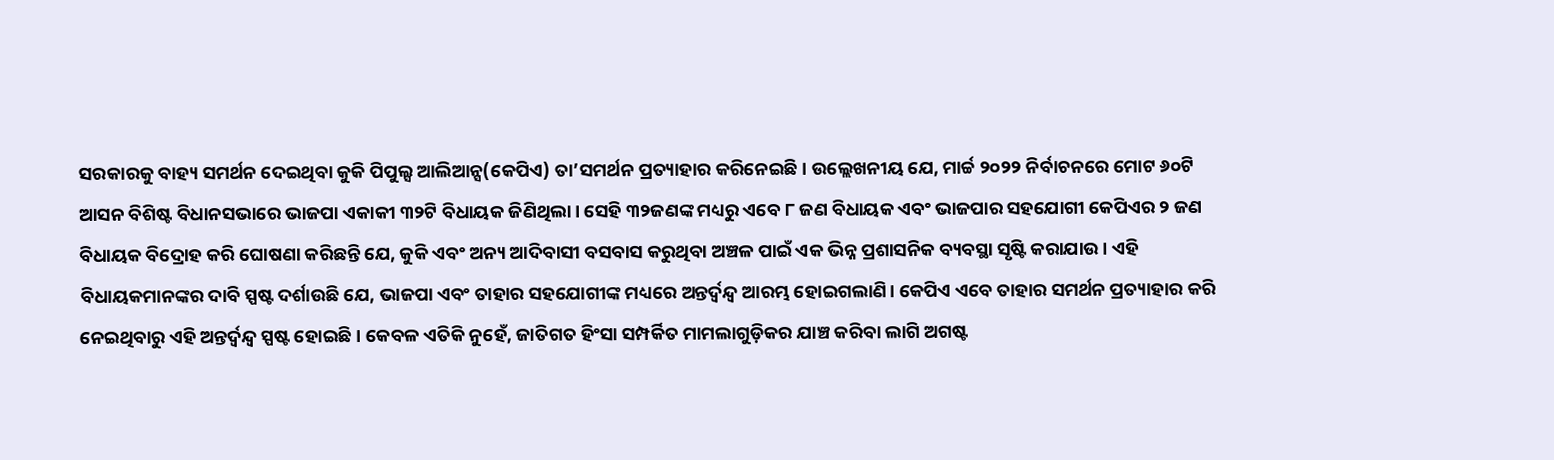ସରକାରକୁ ବାହ୍ୟ ସମର୍ଥନ ଦେଇଥିବା କୁକି ପିପୁଲ୍ସ ଆଲିଆନ୍ସ(କେପିଏ) ତା’ସମର୍ଥନ ପ୍ରତ୍ୟାହାର କରିନେଇଛି। ଉଲ୍ଲେଖନୀୟ ଯେ, ମାର୍ଚ୍ଚ ୨୦୨୨ ନିର୍ବାଚନରେ ମୋଟ ୬୦ଟି ଆସନ ବିଶିଷ୍ଟ ବିଧାନସଭାରେ ଭାଜପା ଏକାକୀ ୩୨ଟି ବିଧାୟକ ଜିଣିଥିଲା। ସେହି ୩୨ଜଣଙ୍କ ମଧ୍ୟରୁ ଏବେ ୮ ଜଣ ବିଧାୟକ ଏବଂ ଭାଜପାର ସହଯୋଗୀ କେପିଏର ୨ ଜଣ ବିଧାୟକ ବିଦ୍ରୋହ କରି ଘୋଷଣା କରିଛନ୍ତି ଯେ, କୁକି ଏବଂ ଅନ୍ୟ ଆଦିବାସୀ ବସବାସ କରୁଥିବା ଅଞ୍ଚଳ ପାଇଁ ଏକ ଭିନ୍ନ ପ୍ରଶାସନିକ ବ୍ୟବସ୍ଥା ସୃଷ୍ଟି କରାଯାଉ। ଏହି ବିଧାୟକମାନଙ୍କର ଦାବି ସ୍ପଷ୍ଟ ଦର୍ଶାଉଛି ଯେ, ଭାଜପା ଏବଂ ତାହାର ସହଯୋଗୀଙ୍କ ମଧ୍ୟରେ ଅନ୍ତର୍ଦ୍ୱନ୍ଦ୍ୱ ଆରମ୍ଭ ହୋଇଗଲାଣି। କେପିଏ ଏବେ ତାହାର ସମର୍ଥନ ପ୍ରତ୍ୟାହାର କରି ନେଇଥିବାରୁ ଏହି ଅନ୍ତର୍ଦ୍ୱନ୍ଦ୍ୱ ସ୍ପଷ୍ଟ ହୋଇଛି। କେବଳ ଏତିକି ନୁହେଁ, ଜାତିଗତ ହିଂସା ସମ୍ପର୍କିତ ମାମଲାଗୁଡ଼ିକର ଯାଞ୍ଚ କରିବା ଲାଗି ଅଗଷ୍ଟ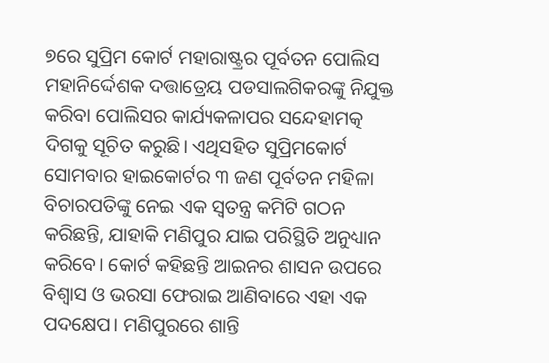୭ରେ ସୁପ୍ରିମ କୋର୍ଟ ମହାରାଷ୍ଟ୍ରର ପୂର୍ବତନ ପୋଲିସ ମହାନିର୍ଦ୍ଦେଶକ ଦତ୍ତାତ୍ରେୟ ପଡସାଲଗିକରଙ୍କୁ ନିଯୁକ୍ତ କରିବା ପୋଲିସର କାର୍ଯ୍ୟକଳାପର ସନ୍ଦେହାମତ୍କ ଦିଗକୁ ସୂଚିତ କରୁଛି। ଏଥିସହିତ ସୁପ୍ରିମକୋର୍ଟ ସୋମବାର ହାଇକୋର୍ଟର ୩ ଜଣ ପୂର୍ବତନ ମହିଳା ବିଚାରପତିଙ୍କୁ ନେଇ ଏକ ସ୍ବତନ୍ତ୍ର କମିଟି ଗଠନ କରିଛନ୍ତି, ଯାହାକି ମଣିପୁର ଯାଇ ପରିସ୍ଥିତି ଅନୁଧ୍ୟାନ କରିବେ। କୋର୍ଟ କହିଛନ୍ତି ଆଇନର ଶାସନ ଉପରେ ବିଶ୍ୱାସ ଓ ଭରସା ଫେରାଇ ଆଣିବାରେ ଏହା ଏକ ପଦକ୍ଷେପ। ମଣିପୁରରେ ଶାନ୍ତି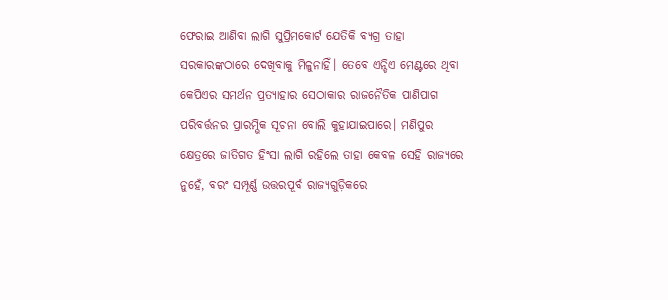ଫେରାଇ ଆଣିବା ଲାଗି ସୁପ୍ରିମକୋର୍ଟ ଯେତିକି ବ୍ୟଗ୍ର ତାହା ସରକାରଙ୍କଠାରେ ଦେଖିବାକୁ ମିଳୁନାହିଁ। ତେବେ ଏନ୍ଡିଏ ମେଣ୍ଟରେ ଥିବା କେପିଏର ସମର୍ଥନ ପ୍ରତ୍ୟାହାର ସେଠାକାର ରାଜନୈତିକ ପାଣିପାଗ ପରିବର୍ତ୍ତନର ପ୍ରାରମ୍ଭିକ ସୂଚନା ବୋଲି କୁହାଯାଇପାରେ। ମଣିପୁର କ୍ଷେତ୍ରରେ ଜାତିଗତ ହିଂସା ଲାଗି ରହିଲେ ତାହା କେବଳ ସେହି ରାଜ୍ୟରେ ନୁହେଁ, ବରଂ ସମ୍ପୂର୍ଣ୍ଣ ଉତ୍ତରପୂର୍ବ ରାଜ୍ୟଗୁଡ଼ିକରେ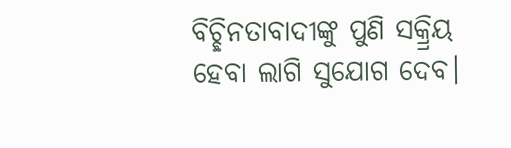ବିଚ୍ଛିନତାବାଦୀଙ୍କୁ ପୁଣି ସକ୍ର୍ରିୟ ହେବା ଲାଗି ସୁଯୋଗ ଦେବ।